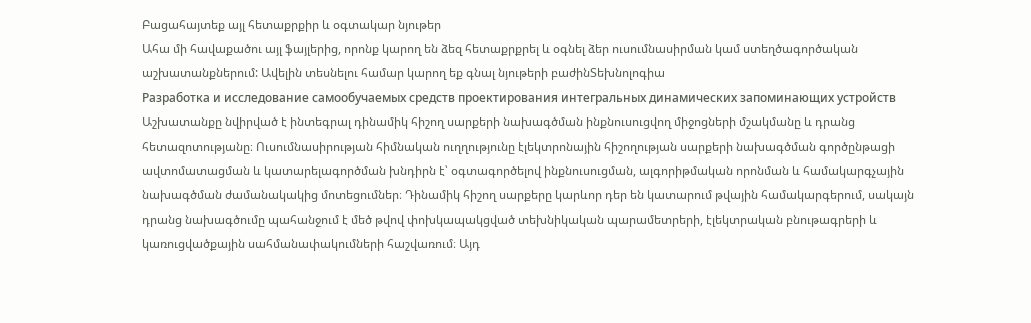Բացահայտեք այլ հետաքրքիր և օգտակար նյութեր
Ահա մի հավաքածու այլ ֆայլերից, որոնք կարող են ձեզ հետաքրքրել և օգնել ձեր ուսումնասիրման կամ ստեղծագործական աշխատանքներում: Ավելին տեսնելու համար կարող եք գնալ նյութերի բաժինՏեխնոլոգիա
Разработка и исследование самообучаемых средств проектирования интегральных динамических запоминающих устройств
Աշխատանքը նվիրված է ինտեգրալ դինամիկ հիշող սարքերի նախագծման ինքնուսուցվող միջոցների մշակմանը և դրանց հետազոտությանը։ Ուսումնասիրության հիմնական ուղղությունը էլեկտրոնային հիշողության սարքերի նախագծման գործընթացի ավտոմատացման և կատարելագործման խնդիրն է՝ օգտագործելով ինքնուսուցման, ալգորիթմական որոնման և համակարգչային նախագծման ժամանակակից մոտեցումներ։ Դինամիկ հիշող սարքերը կարևոր դեր են կատարում թվային համակարգերում, սակայն դրանց նախագծումը պահանջում է մեծ թվով փոխկապակցված տեխնիկական պարամետրերի, էլեկտրական բնութագրերի և կառուցվածքային սահմանափակումների հաշվառում։ Այդ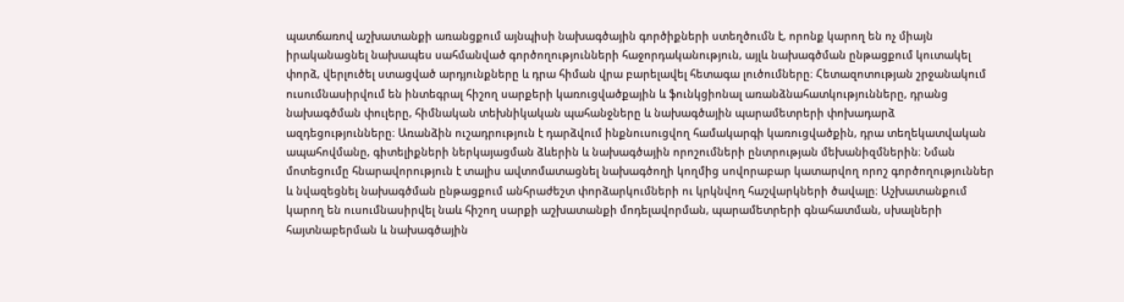պատճառով աշխատանքի առանցքում այնպիսի նախագծային գործիքների ստեղծումն է, որոնք կարող են ոչ միայն իրականացնել նախապես սահմանված գործողությունների հաջորդականություն, այլև նախագծման ընթացքում կուտակել փորձ, վերլուծել ստացված արդյունքները և դրա հիման վրա բարելավել հետագա լուծումները։ Հետազոտության շրջանակում ուսումնասիրվում են ինտեգրալ հիշող սարքերի կառուցվածքային և ֆունկցիոնալ առանձնահատկությունները, դրանց նախագծման փուլերը, հիմնական տեխնիկական պահանջները և նախագծային պարամետրերի փոխադարձ ազդեցությունները։ Առանձին ուշադրություն է դարձվում ինքնուսուցվող համակարգի կառուցվածքին, դրա տեղեկատվական ապահովմանը, գիտելիքների ներկայացման ձևերին և նախագծային որոշումների ընտրության մեխանիզմներին։ Նման մոտեցումը հնարավորություն է տալիս ավտոմատացնել նախագծողի կողմից սովորաբար կատարվող որոշ գործողություններ և նվազեցնել նախագծման ընթացքում անհրաժեշտ փորձարկումների ու կրկնվող հաշվարկների ծավալը։ Աշխատանքում կարող են ուսումնասիրվել նաև հիշող սարքի աշխատանքի մոդելավորման, պարամետրերի գնահատման, սխալների հայտնաբերման և նախագծային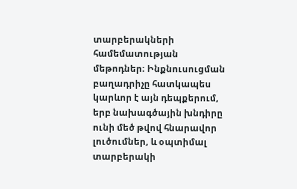տարբերակների համեմատության մեթոդներ։ Ինքնուսուցման բաղադրիչը հատկապես կարևոր է այն դեպքերում, երբ նախագծային խնդիրը ունի մեծ թվով հնարավոր լուծումներ, և օպտիմալ տարբերակի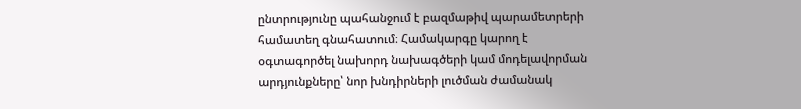ընտրությունը պահանջում է բազմաթիվ պարամետրերի համատեղ գնահատում։ Համակարգը կարող է օգտագործել նախորդ նախագծերի կամ մոդելավորման արդյունքները՝ նոր խնդիրների լուծման ժամանակ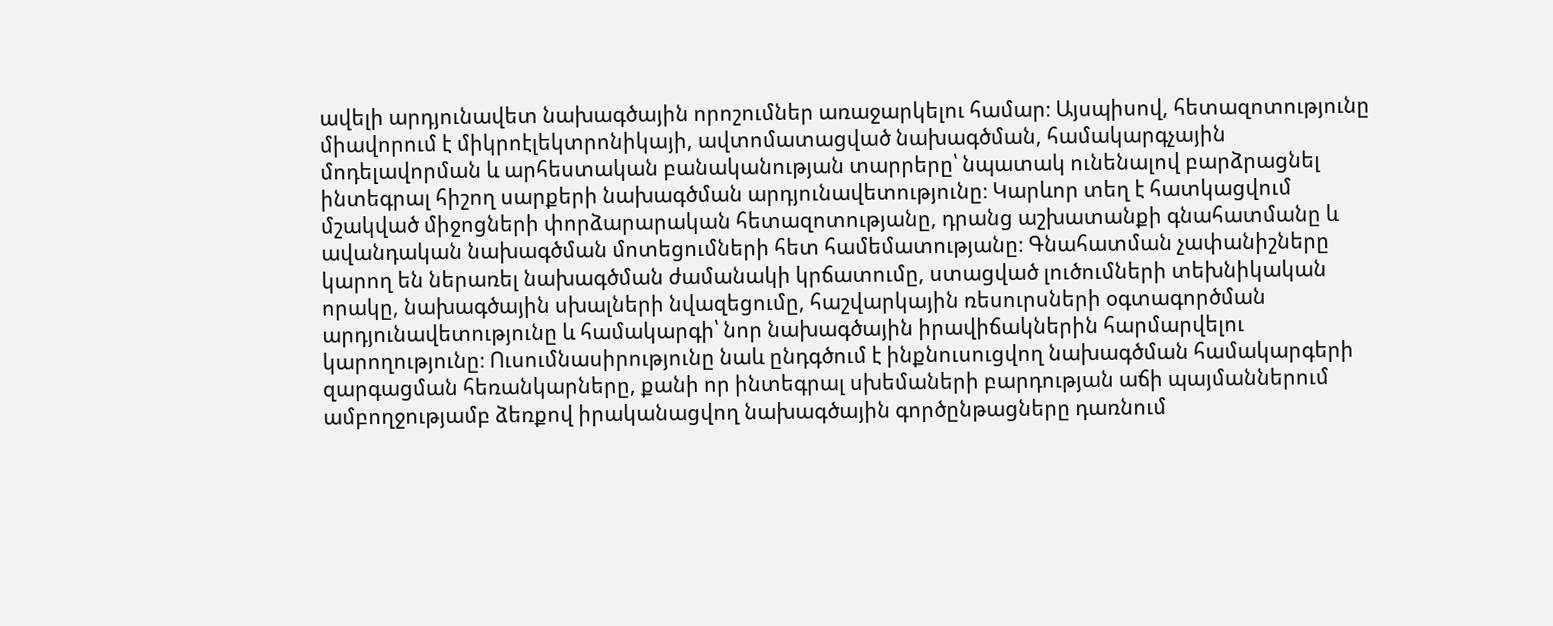ավելի արդյունավետ նախագծային որոշումներ առաջարկելու համար։ Այսպիսով, հետազոտությունը միավորում է միկրոէլեկտրոնիկայի, ավտոմատացված նախագծման, համակարգչային մոդելավորման և արհեստական բանականության տարրերը՝ նպատակ ունենալով բարձրացնել ինտեգրալ հիշող սարքերի նախագծման արդյունավետությունը։ Կարևոր տեղ է հատկացվում մշակված միջոցների փորձարարական հետազոտությանը, դրանց աշխատանքի գնահատմանը և ավանդական նախագծման մոտեցումների հետ համեմատությանը։ Գնահատման չափանիշները կարող են ներառել նախագծման ժամանակի կրճատումը, ստացված լուծումների տեխնիկական որակը, նախագծային սխալների նվազեցումը, հաշվարկային ռեսուրսների օգտագործման արդյունավետությունը և համակարգի՝ նոր նախագծային իրավիճակներին հարմարվելու կարողությունը։ Ուսումնասիրությունը նաև ընդգծում է ինքնուսուցվող նախագծման համակարգերի զարգացման հեռանկարները, քանի որ ինտեգրալ սխեմաների բարդության աճի պայմաններում ամբողջությամբ ձեռքով իրականացվող նախագծային գործընթացները դառնում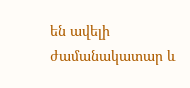են ավելի ժամանակատար և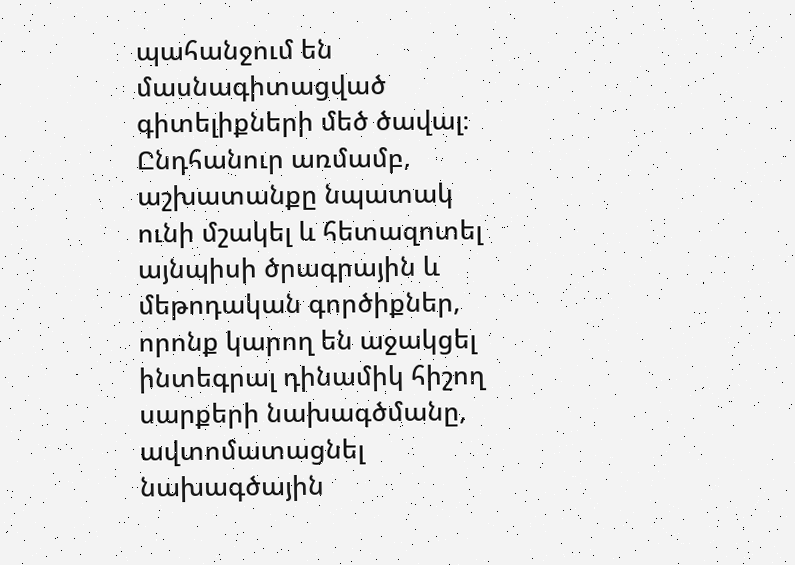պահանջում են մասնագիտացված գիտելիքների մեծ ծավալ։ Ընդհանուր առմամբ, աշխատանքը նպատակ ունի մշակել և հետազոտել այնպիսի ծրագրային և մեթոդական գործիքներ, որոնք կարող են աջակցել ինտեգրալ դինամիկ հիշող սարքերի նախագծմանը, ավտոմատացնել նախագծային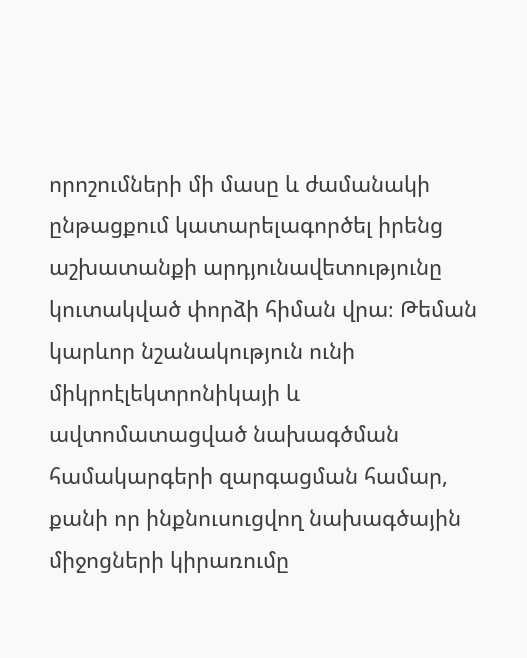որոշումների մի մասը և ժամանակի ընթացքում կատարելագործել իրենց աշխատանքի արդյունավետությունը կուտակված փորձի հիման վրա։ Թեման կարևոր նշանակություն ունի միկրոէլեկտրոնիկայի և ավտոմատացված նախագծման համակարգերի զարգացման համար, քանի որ ինքնուսուցվող նախագծային միջոցների կիրառումը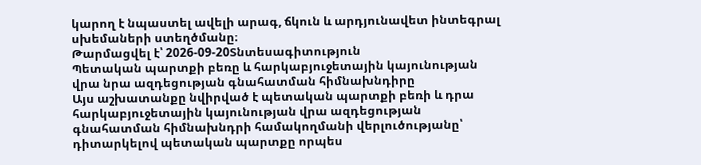կարող է նպաստել ավելի արագ, ճկուն և արդյունավետ ինտեգրալ սխեմաների ստեղծմանը։
Թարմացվել է՝ 2026-09-20Տնտեսագիտություն
Պետական պարտքի բեռը և հարկաբյուջետային կայունության վրա նրա ազդեցության գնահատման հիմնախնդիրը
Այս աշխատանքը նվիրված է պետական պարտքի բեռի և դրա հարկաբյուջետային կայունության վրա ազդեցության գնահատման հիմնախնդրի համակողմանի վերլուծությանը՝ դիտարկելով պետական պարտքը որպես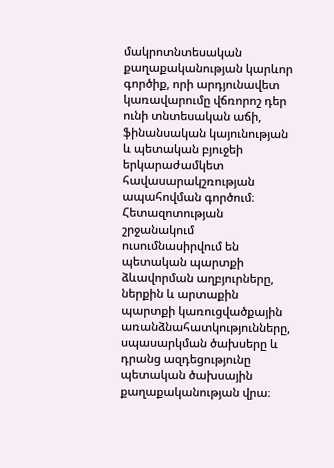մակրոտնտեսական քաղաքականության կարևոր գործիք, որի արդյունավետ կառավարումը վճռորոշ դեր ունի տնտեսական աճի, ֆինանսական կայունության և պետական բյուջեի երկարաժամկետ հավասարակշռության ապահովման գործում։ Հետազոտության շրջանակում ուսումնասիրվում են պետական պարտքի ձևավորման աղբյուրները, ներքին և արտաքին պարտքի կառուցվածքային առանձնահատկությունները, սպասարկման ծախսերը և դրանց ազդեցությունը պետական ծախսային քաղաքականության վրա։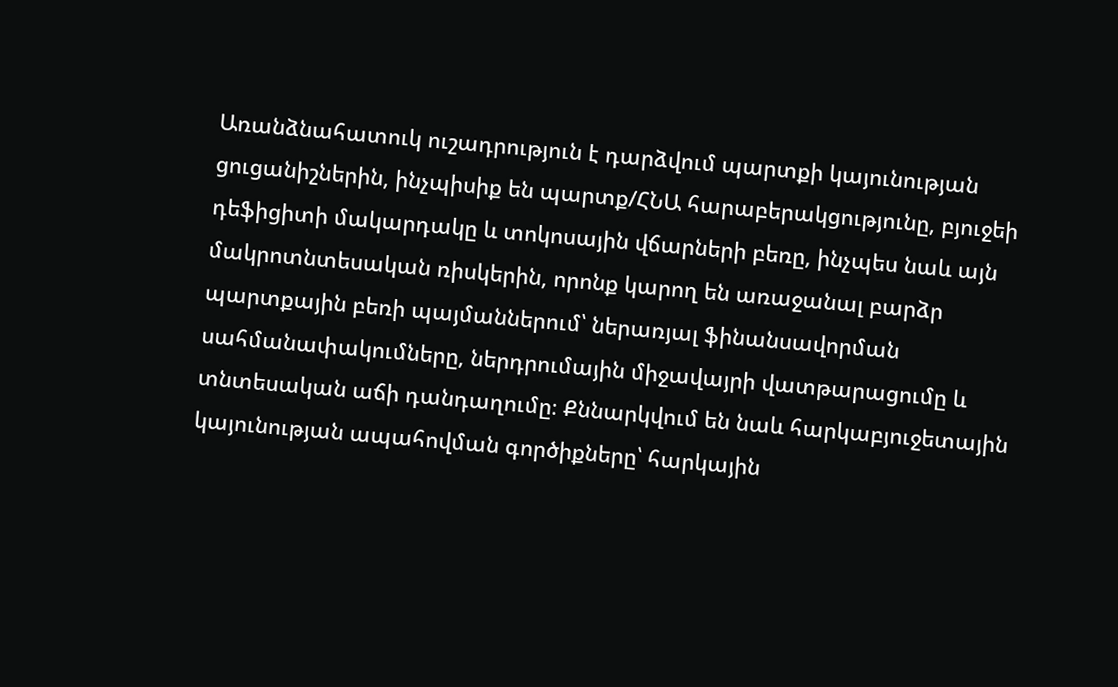Առանձնահատուկ ուշադրություն է դարձվում պարտքի կայունության ցուցանիշներին, ինչպիսիք են պարտք/ՀՆԱ հարաբերակցությունը, բյուջեի դեֆիցիտի մակարդակը և տոկոսային վճարների բեռը, ինչպես նաև այն մակրոտնտեսական ռիսկերին, որոնք կարող են առաջանալ բարձր պարտքային բեռի պայմաններում՝ ներառյալ ֆինանսավորման սահմանափակումները, ներդրումային միջավայրի վատթարացումը և տնտեսական աճի դանդաղումը։ Քննարկվում են նաև հարկաբյուջետային կայունության ապահովման գործիքները՝ հարկային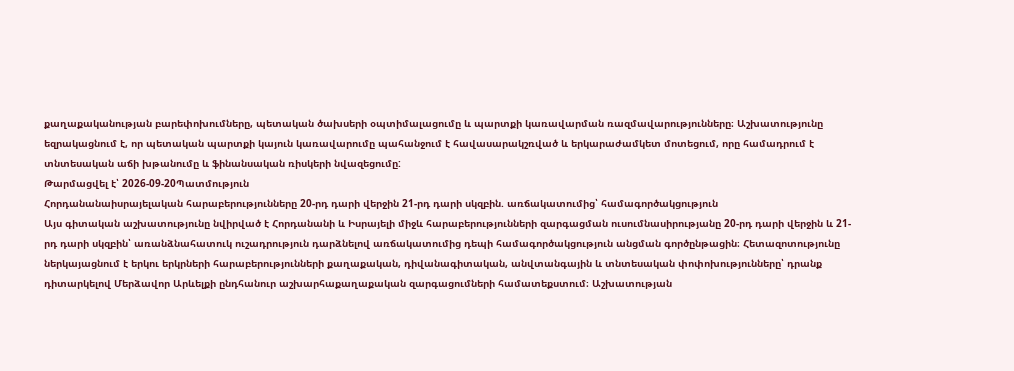քաղաքականության բարեփոխումները, պետական ծախսերի օպտիմալացումը և պարտքի կառավարման ռազմավարությունները։ Աշխատությունը եզրակացնում է, որ պետական պարտքի կայուն կառավարումը պահանջում է հավասարակշռված և երկարաժամկետ մոտեցում, որը համադրում է տնտեսական աճի խթանումը և ֆինանսական ռիսկերի նվազեցումը:
Թարմացվել է՝ 2026-09-20Պատմություն
Հորդանանաիսրայելական հարաբերությունները 20-րդ դարի վերջին 21-րդ դարի սկզբին. առճակատումից՝ համագործակցություն
Այս գիտական աշխատությունը նվիրված է Հորդանանի և Իսրայելի միջև հարաբերությունների զարգացման ուսումնասիրությանը 20-րդ դարի վերջին և 21-րդ դարի սկզբին՝ առանձնահատուկ ուշադրություն դարձնելով առճակատումից դեպի համագործակցություն անցման գործընթացին։ Հետազոտությունը ներկայացնում է երկու երկրների հարաբերությունների քաղաքական, դիվանագիտական, անվտանգային և տնտեսական փոփոխությունները՝ դրանք դիտարկելով Մերձավոր Արևելքի ընդհանուր աշխարհաքաղաքական զարգացումների համատեքստում։ Աշխատության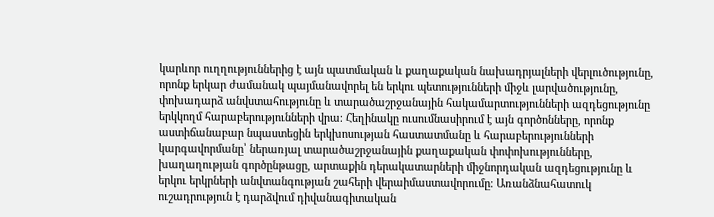կարևոր ուղղություններից է այն պատմական և քաղաքական նախադրյալների վերլուծությունը, որոնք երկար ժամանակ պայմանավորել են երկու պետությունների միջև լարվածությունը, փոխադարձ անվստահությունը և տարածաշրջանային հակամարտությունների ազդեցությունը երկկողմ հարաբերությունների վրա։ Հեղինակը ուսումնասիրում է այն գործոնները, որոնք աստիճանաբար նպաստեցին երկխոսության հաստատմանը և հարաբերությունների կարգավորմանը՝ ներառյալ տարածաշրջանային քաղաքական փոփոխությունները, խաղաղության գործընթացը, արտաքին դերակատարների միջնորդական ազդեցությունը և երկու երկրների անվտանգության շահերի վերաիմաստավորումը։ Առանձնահատուկ ուշադրություն է դարձվում դիվանագիտական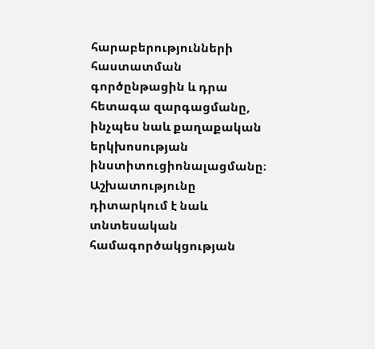հարաբերությունների հաստատման գործընթացին և դրա հետագա զարգացմանը, ինչպես նաև քաղաքական երկխոսության ինստիտուցիոնալացմանը։ Աշխատությունը դիտարկում է նաև տնտեսական համագործակցության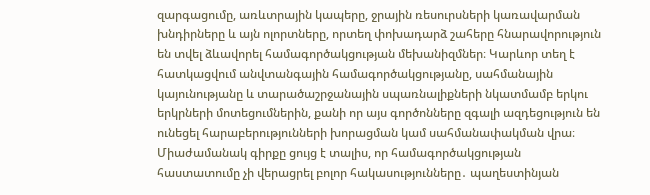զարգացումը, առևտրային կապերը, ջրային ռեսուրսների կառավարման խնդիրները և այն ոլորտները, որտեղ փոխադարձ շահերը հնարավորություն են տվել ձևավորել համագործակցության մեխանիզմներ։ Կարևոր տեղ է հատկացվում անվտանգային համագործակցությանը, սահմանային կայունությանը և տարածաշրջանային սպառնալիքների նկատմամբ երկու երկրների մոտեցումներին, քանի որ այս գործոնները զգալի ազդեցություն են ունեցել հարաբերությունների խորացման կամ սահմանափակման վրա։ Միաժամանակ գիրքը ցույց է տալիս, որ համագործակցության հաստատումը չի վերացրել բոլոր հակասությունները․ պաղեստինյան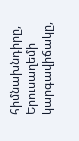հիմնախնդիրը, Երուսաղեմի կարգավիճակը,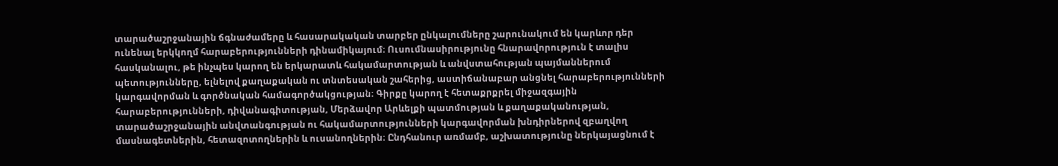տարածաշրջանային ճգնաժամերը և հասարակական տարբեր ընկալումները շարունակում են կարևոր դեր ունենալ երկկողմ հարաբերությունների դինամիկայում։ Ուսումնասիրությունը հնարավորություն է տալիս հասկանալու, թե ինչպես կարող են երկարատև հակամարտության և անվստահության պայմաններում պետությունները, ելնելով քաղաքական ու տնտեսական շահերից, աստիճանաբար անցնել հարաբերությունների կարգավորման և գործնական համագործակցության։ Գիրքը կարող է հետաքրքրել միջազգային հարաբերությունների, դիվանագիտության, Մերձավոր Արևելքի պատմության և քաղաքականության, տարածաշրջանային անվտանգության ու հակամարտությունների կարգավորման խնդիրներով զբաղվող մասնագետներին, հետազոտողներին և ուսանողներին։ Ընդհանուր առմամբ, աշխատությունը ներկայացնում է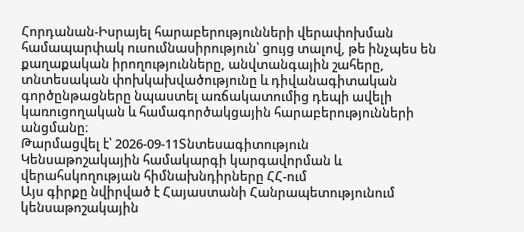Հորդանան-Իսրայել հարաբերությունների վերափոխման համապարփակ ուսումնասիրություն՝ ցույց տալով, թե ինչպես են քաղաքական իրողությունները, անվտանգային շահերը, տնտեսական փոխկախվածությունը և դիվանագիտական գործընթացները նպաստել առճակատումից դեպի ավելի կառուցողական և համագործակցային հարաբերությունների անցմանը։
Թարմացվել է՝ 2026-09-11Տնտեսագիտություն
Կենսաթոշակային համակարգի կարգավորման և վերահսկողության հիմնախնդիրները ՀՀ-ում
Այս գիրքը նվիրված է Հայաստանի Հանրապետությունում կենսաթոշակային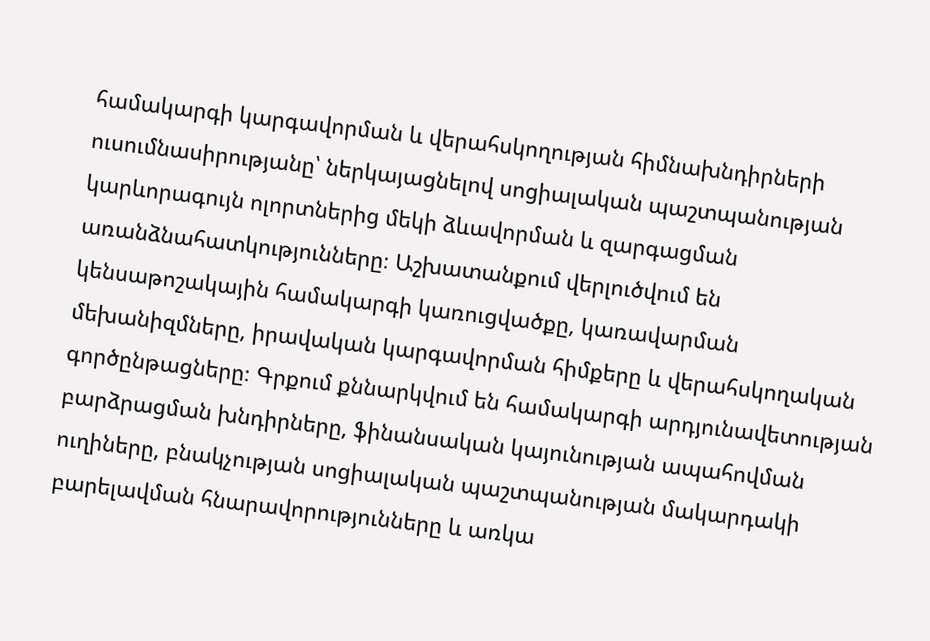համակարգի կարգավորման և վերահսկողության հիմնախնդիրների ուսումնասիրությանը՝ ներկայացնելով սոցիալական պաշտպանության կարևորագույն ոլորտներից մեկի ձևավորման և զարգացման առանձնահատկությունները։ Աշխատանքում վերլուծվում են կենսաթոշակային համակարգի կառուցվածքը, կառավարման մեխանիզմները, իրավական կարգավորման հիմքերը և վերահսկողական գործընթացները։ Գրքում քննարկվում են համակարգի արդյունավետության բարձրացման խնդիրները, ֆինանսական կայունության ապահովման ուղիները, բնակչության սոցիալական պաշտպանության մակարդակի բարելավման հնարավորությունները և առկա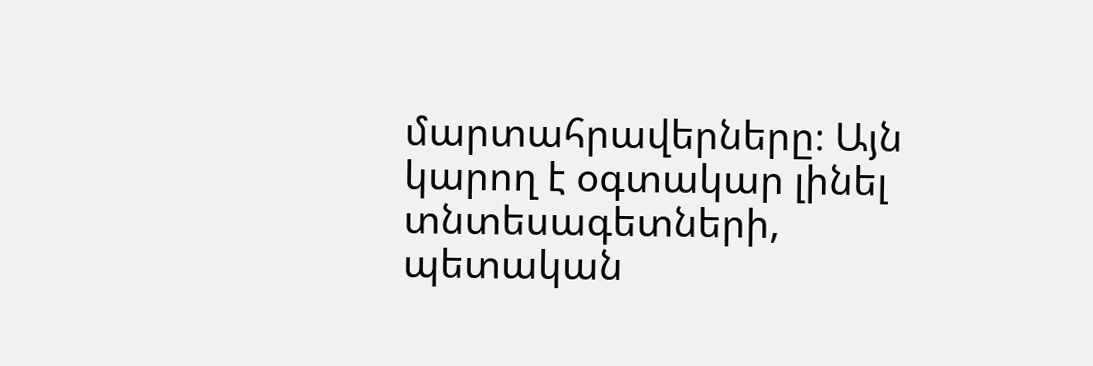մարտահրավերները։ Այն կարող է օգտակար լինել տնտեսագետների, պետական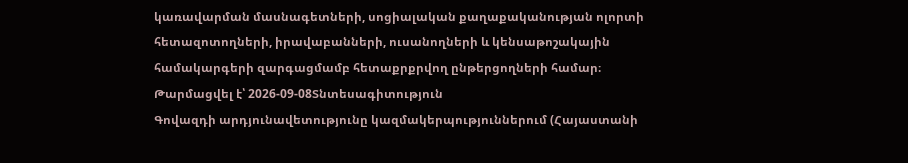կառավարման մասնագետների, սոցիալական քաղաքականության ոլորտի հետազոտողների, իրավաբանների, ուսանողների և կենսաթոշակային համակարգերի զարգացմամբ հետաքրքրվող ընթերցողների համար։
Թարմացվել է՝ 2026-09-08Տնտեսագիտություն
Գովազդի արդյունավետությունը կազմակերպություններում (Հայաստանի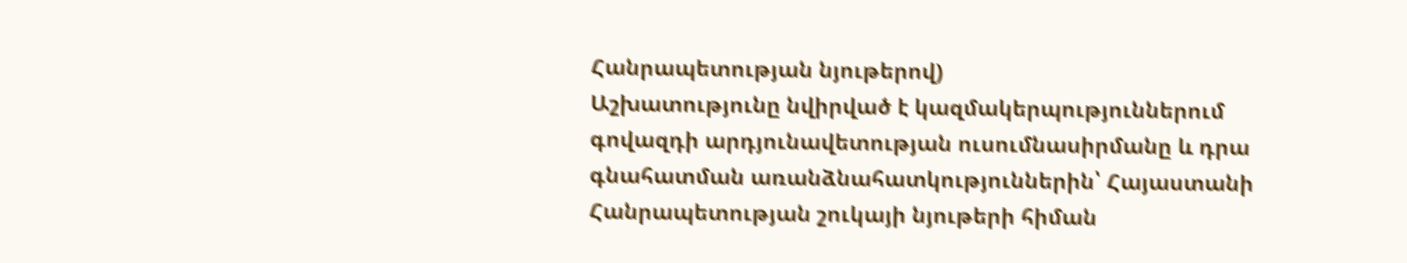Հանրապետության նյութերով)
Աշխատությունը նվիրված է կազմակերպություններում գովազդի արդյունավետության ուսումնասիրմանը և դրա գնահատման առանձնահատկություններին՝ Հայաստանի Հանրապետության շուկայի նյութերի հիման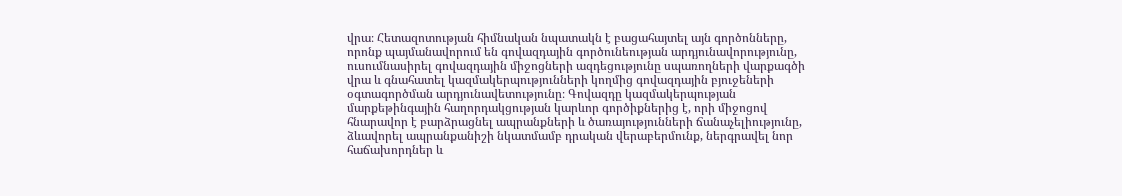վրա։ Հետազոտության հիմնական նպատակն է բացահայտել այն գործոնները, որոնք պայմանավորում են գովազդային գործունեության արդյունավորությունը, ուսումնասիրել գովազդային միջոցների ազդեցությունը սպառողների վարքագծի վրա և գնահատել կազմակերպությունների կողմից գովազդային բյուջեների օգտագործման արդյունավետությունը։ Գովազդը կազմակերպության մարքեթինգային հաղորդակցության կարևոր գործիքներից է, որի միջոցով հնարավոր է բարձրացնել ապրանքների և ծառայությունների ճանաչելիությունը, ձևավորել ապրանքանիշի նկատմամբ դրական վերաբերմունք, ներգրավել նոր հաճախորդներ և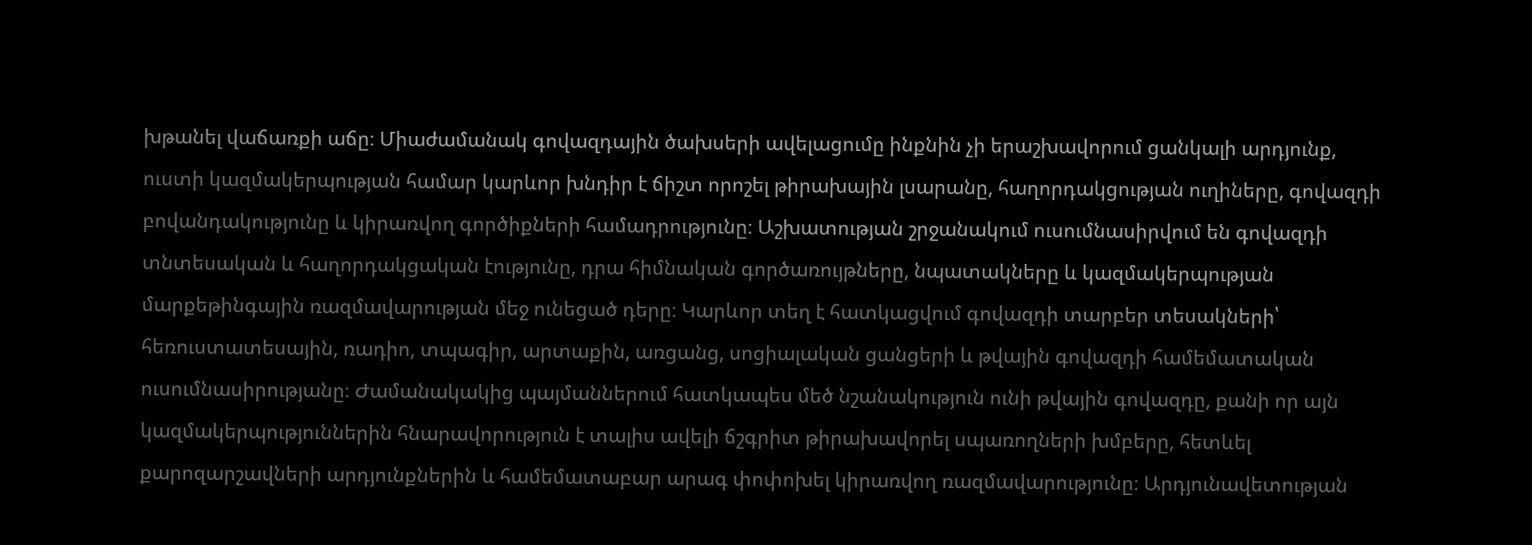խթանել վաճառքի աճը։ Միաժամանակ գովազդային ծախսերի ավելացումը ինքնին չի երաշխավորում ցանկալի արդյունք, ուստի կազմակերպության համար կարևոր խնդիր է ճիշտ որոշել թիրախային լսարանը, հաղորդակցության ուղիները, գովազդի բովանդակությունը և կիրառվող գործիքների համադրությունը։ Աշխատության շրջանակում ուսումնասիրվում են գովազդի տնտեսական և հաղորդակցական էությունը, դրա հիմնական գործառույթները, նպատակները և կազմակերպության մարքեթինգային ռազմավարության մեջ ունեցած դերը։ Կարևոր տեղ է հատկացվում գովազդի տարբեր տեսակների՝ հեռուստատեսային, ռադիո, տպագիր, արտաքին, առցանց, սոցիալական ցանցերի և թվային գովազդի համեմատական ուսումնասիրությանը։ Ժամանակակից պայմաններում հատկապես մեծ նշանակություն ունի թվային գովազդը, քանի որ այն կազմակերպություններին հնարավորություն է տալիս ավելի ճշգրիտ թիրախավորել սպառողների խմբերը, հետևել քարոզարշավների արդյունքներին և համեմատաբար արագ փոփոխել կիրառվող ռազմավարությունը։ Արդյունավետության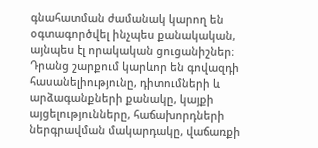գնահատման ժամանակ կարող են օգտագործվել ինչպես քանակական, այնպես էլ որակական ցուցանիշներ։ Դրանց շարքում կարևոր են գովազդի հասանելիությունը, դիտումների և արձագանքների քանակը, կայքի այցելությունները, հաճախորդների ներգրավման մակարդակը, վաճառքի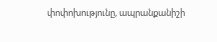փոփոխությունը, ապրանքանիշի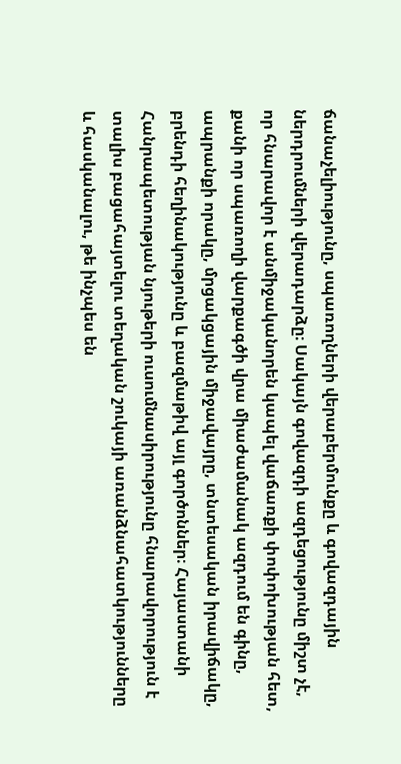ճանաչելիությունը, սպառողների վերաբերմունքը և գովազդային ներդրումների վերադարձը։ Սակայն գովազդի ազդեցությունը միշտ չէ, որ հնարավոր է անմիջականորեն կապել վաճառքի փոփոխության հետ, քանի որ սպառողի վարքագծի վրա միաժամանակ ազդում են գինը, ապրանքի որակը, մրցակցային միջավայրը, տնտեսական իրավիճակը, բրենդի հեղինակությունը և բազմաթիվ այլ գործոններ։ Հայաստանի Հանրապետության նյութերի ուսումնասիրությունը հնարավորություն է տալիս բացահայտելու տեղական շուկայի առանձնահատկությունները և հասկանալու, թե ինչպես են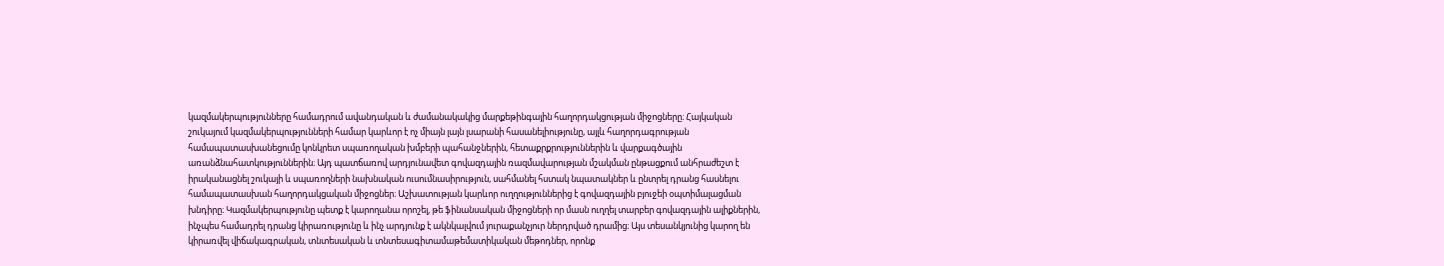կազմակերպությունները համադրում ավանդական և ժամանակակից մարքեթինգային հաղորդակցության միջոցները։ Հայկական շուկայում կազմակերպությունների համար կարևոր է ոչ միայն լայն լսարանի հասանելիությունը, այլև հաղորդագրության համապատասխանեցումը կոնկրետ սպառողական խմբերի պահանջներին, հետաքրքրություններին և վարքագծային առանձնահատկություններին։ Այդ պատճառով արդյունավետ գովազդային ռազմավարության մշակման ընթացքում անհրաժեշտ է իրականացնել շուկայի և սպառողների նախնական ուսումնասիրություն, սահմանել հստակ նպատակներ և ընտրել դրանց հասնելու համապատասխան հաղորդակցական միջոցներ։ Աշխատության կարևոր ուղղություններից է գովազդային բյուջեի օպտիմալացման խնդիրը։ Կազմակերպությունը պետք է կարողանա որոշել, թե ֆինանսական միջոցների որ մասն ուղղել տարբեր գովազդային ալիքներին, ինչպես համադրել դրանց կիրառությունը և ինչ արդյունք է ակնկալվում յուրաքանչյուր ներդրված դրամից։ Այս տեսանկյունից կարող են կիրառվել վիճակագրական, տնտեսական և տնտեսագիտամաթեմատիկական մեթոդներ, որոնք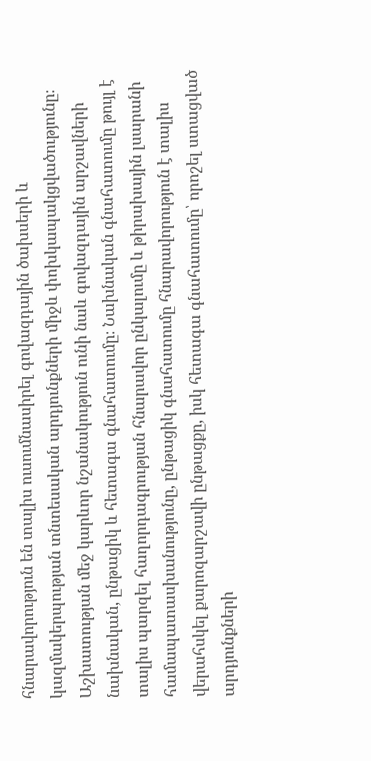հնարավորություն են տալիս ուսումնասիրել գովազդային ծախսերի և կազմակերպության տնտեսական արդյունքների միջև փոխկապակցվածությունը։ Աշխատության մեջ կարևոր նշանակություն ունի նաև գովազդային արշավների նախնական, ընթացիկ և հետագա գնահատումը։ Նախնական գնահատումը թույլ է տալիս պարզել հաղորդագրության հնարավոր ընկալումը և թիրախային լսարանի համապատասխանությունը, ընթացիկ գնահատումը հնարավորություն է տալիս վերահսկել քարոզարշավի ընթացքը, իսկ հետագա գնահատումը՝ որոշել ստացված արդյունքների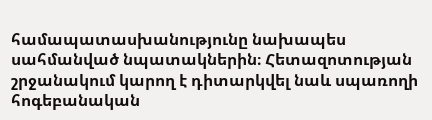համապատասխանությունը նախապես սահմանված նպատակներին։ Հետազոտության շրջանակում կարող է դիտարկվել նաև սպառողի հոգեբանական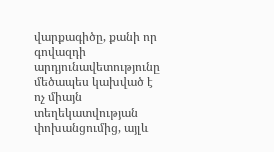վարքագիծը, քանի որ գովազդի արդյունավետությունը մեծապես կախված է ոչ միայն տեղեկատվության փոխանցումից, այլև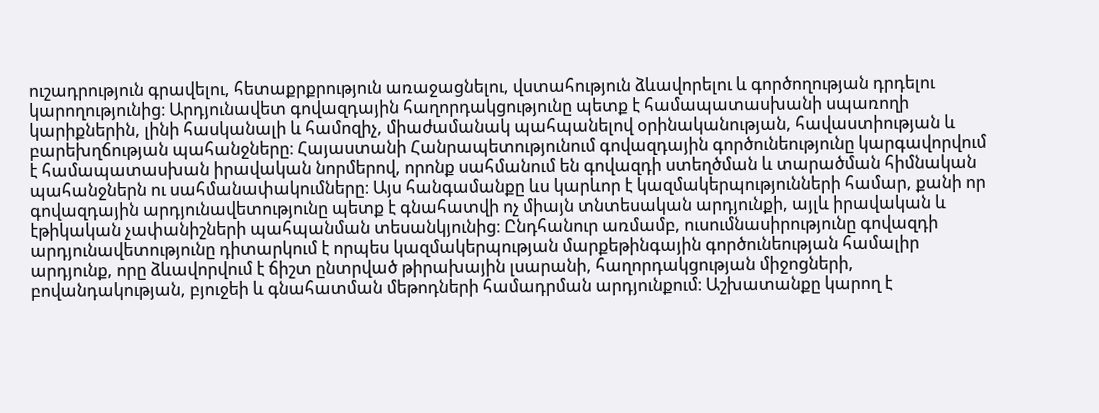ուշադրություն գրավելու, հետաքրքրություն առաջացնելու, վստահություն ձևավորելու և գործողության դրդելու կարողությունից։ Արդյունավետ գովազդային հաղորդակցությունը պետք է համապատասխանի սպառողի կարիքներին, լինի հասկանալի և համոզիչ, միաժամանակ պահպանելով օրինականության, հավաստիության և բարեխղճության պահանջները։ Հայաստանի Հանրապետությունում գովազդային գործունեությունը կարգավորվում է համապատասխան իրավական նորմերով, որոնք սահմանում են գովազդի ստեղծման և տարածման հիմնական պահանջներն ու սահմանափակումները։ Այս հանգամանքը ևս կարևոր է կազմակերպությունների համար, քանի որ գովազդային արդյունավետությունը պետք է գնահատվի ոչ միայն տնտեսական արդյունքի, այլև իրավական և էթիկական չափանիշների պահպանման տեսանկյունից։ Ընդհանուր առմամբ, ուսումնասիրությունը գովազդի արդյունավետությունը դիտարկում է որպես կազմակերպության մարքեթինգային գործունեության համալիր արդյունք, որը ձևավորվում է ճիշտ ընտրված թիրախային լսարանի, հաղորդակցության միջոցների, բովանդակության, բյուջեի և գնահատման մեթոդների համադրման արդյունքում։ Աշխատանքը կարող է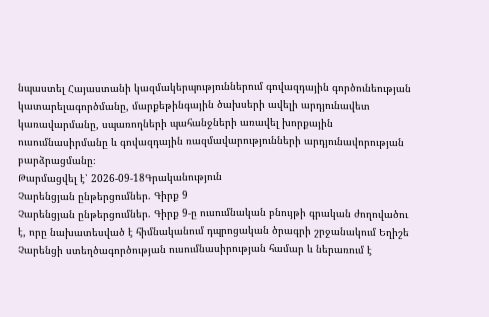նպաստել Հայաստանի կազմակերպություններում գովազդային գործունեության կատարելագործմանը, մարքեթինգային ծախսերի ավելի արդյունավետ կառավարմանը, սպառողների պահանջների առավել խորքային ուսումնասիրմանը և գովազդային ռազմավարությունների արդյունավորության բարձրացմանը։
Թարմացվել է՝ 2026-09-18Գրականություն
Չարենցյան ընթերցումներ. Գիրք 9
Չարենցյան ընթերցումներ. Գիրք 9-ը ուսումնական բնույթի գրական ժողովածու է, որը նախատեսված է հիմնականում դպրոցական ծրագրի շրջանակում Եղիշե Չարենցի ստեղծագործության ուսումնասիրության համար և ներառում է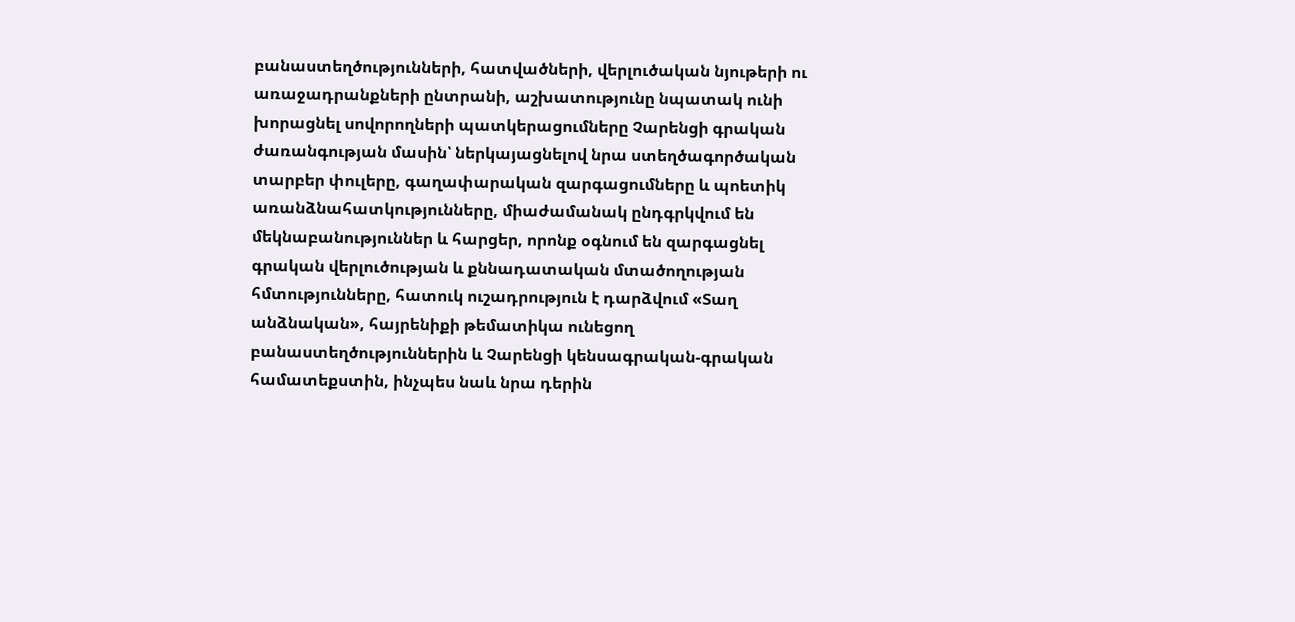բանաստեղծությունների, հատվածների, վերլուծական նյութերի ու առաջադրանքների ընտրանի, աշխատությունը նպատակ ունի խորացնել սովորողների պատկերացումները Չարենցի գրական ժառանգության մասին՝ ներկայացնելով նրա ստեղծագործական տարբեր փուլերը, գաղափարական զարգացումները և պոետիկ առանձնահատկությունները, միաժամանակ ընդգրկվում են մեկնաբանություններ և հարցեր, որոնք օգնում են զարգացնել գրական վերլուծության և քննադատական մտածողության հմտությունները, հատուկ ուշադրություն է դարձվում «Տաղ անձնական», հայրենիքի թեմատիկա ունեցող բանաստեղծություններին և Չարենցի կենսագրական-գրական համատեքստին, ինչպես նաև նրա դերին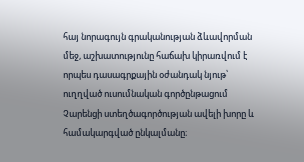հայ նորագույն գրականության ձևավորման մեջ, աշխատությունը հաճախ կիրառվում է որպես դասագրքային օժանդակ նյութ՝ ուղղված ուսումնական գործընթացում Չարենցի ստեղծագործության ավելի խորը և համակարգված ընկալմանը։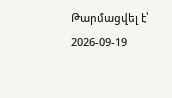Թարմացվել է՝ 2026-09-19